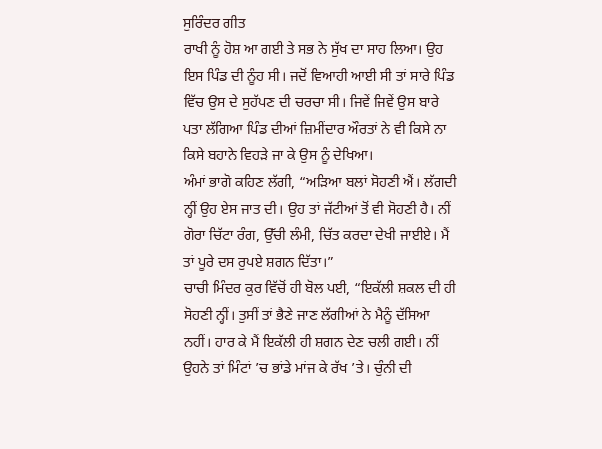ਸੁਰਿੰਦਰ ਗੀਤ
ਰਾਖੀ ਨੂੰ ਹੋਸ਼ ਆ ਗਈ ਤੇ ਸਭ ਨੇ ਸੁੱਖ ਦਾ ਸਾਹ ਲਿਆ। ਉਹ ਇਸ ਪਿੰਡ ਦੀ ਨੂੰਹ ਸੀ। ਜਦੋਂ ਵਿਆਹੀ ਆਈ ਸੀ ਤਾਂ ਸਾਰੇ ਪਿੰਡ ਵਿੱਚ ਉਸ ਦੇ ਸੁਹੱਪਣ ਦੀ ਚਰਚਾ ਸੀ। ਜਿਵੇਂ ਜਿਵੇਂ ਉਸ ਬਾਰੇ ਪਤਾ ਲੱਗਿਆ ਪਿੰਡ ਦੀਆਂ ਜ਼ਿਮੀਂਦਾਰ ਔਰਤਾਂ ਨੇ ਵੀ ਕਿਸੇ ਨਾ ਕਿਸੇ ਬਹਾਨੇ ਵਿਹੜੇ ਜਾ ਕੇ ਉਸ ਨੂੰ ਦੇਖਿਆ।
ਅੰਮਾਂ ਭਾਗੋ ਕਹਿਣ ਲੱਗੀ, “ਅੜਿਆ ਬਲਾਂ ਸੋਹਣੀ ਐਂ। ਲੱਗਦੀ ਨ੍ਹੀਂ ਉਹ ਏਸ ਜਾਤ ਦੀ। ਉਹ ਤਾਂ ਜੱਟੀਆਂ ਤੋਂ ਵੀ ਸੋਹਣੀ ਹੈ। ਨੀਂ ਗੋਰਾ ਚਿੱਟਾ ਰੰਗ, ਉੱਚੀ ਲੰਮੀ, ਚਿੱਤ ਕਰਦਾ ਦੇਖੀ ਜਾਈਏ। ਮੈਂ ਤਾਂ ਪੂਰੇ ਦਸ ਰੁਪਏ ਸ਼ਗਨ ਦਿੱਤਾ।”
ਚਾਚੀ ਮਿੰਦਰ ਕੁਰ ਵਿੱਚੋਂ ਹੀ ਬੋਲ ਪਈ, “ਇਕੱਲੀ ਸ਼ਕਲ ਦੀ ਹੀ ਸੋਹਣੀ ਨ੍ਹੀਂ। ਤੁਸੀਂ ਤਾਂ ਭੈਣੇ ਜਾਣ ਲੱਗੀਆਂ ਨੇ ਮੈਨੂੰ ਦੱਸਿਆ ਨਹੀਂ। ਹਾਰ ਕੇ ਮੈਂ ਇਕੱਲੀ ਹੀ ਸ਼ਗਨ ਦੇਣ ਚਲੀ ਗਈ। ਨੀਂ ਉਹਨੇ ਤਾਂ ਮਿੰਟਾਂ ’ਚ ਭਾਂਡੇ ਮਾਂਜ ਕੇ ਰੱਖ ’ਤੇ। ਚੁੰਨੀ ਦੀ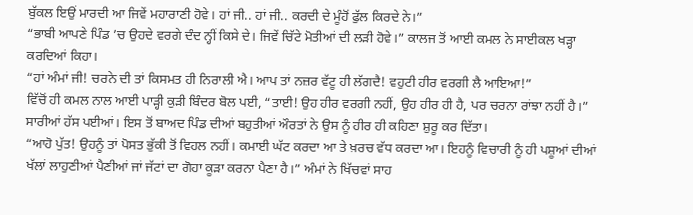ਬੁੱਕਲ ਇਉਂ ਮਾਰਦੀ ਆ ਜਿਵੇਂ ਮਹਾਰਾਣੀ ਹੋਵੇ। ਹਾਂ ਜੀ.. ਹਾਂ ਜੀ.. ਕਰਦੀ ਦੇ ਮੂੰਹੋਂ ਫੁੱਲ ਕਿਰਦੇ ਨੇ।”
“ਭਾਬੀ ਆਪਣੇ ਪਿੰਡ ’ਚ ਉਹਦੇ ਵਰਗੇ ਦੰਦ ਨ੍ਹੀਂ ਕਿਸੇ ਦੇ। ਜਿਵੇਂ ਚਿੱਟੇ ਮੋਤੀਆਂ ਦੀ ਲੜੀ ਹੋਵੇ।” ਕਾਲਜ ਤੋਂ ਆਈ ਕਮਲ ਨੇ ਸਾਈਕਲ ਖੜ੍ਹਾ ਕਰਦਿਆਂ ਕਿਹਾ।
“ਹਾਂ ਅੰਮਾਂ ਜੀ! ਚਰਨੇ ਦੀ ਤਾਂ ਕਿਸਮਤ ਹੀ ਨਿਰਾਲੀ ਐ। ਆਪ ਤਾਂ ਨਜ਼ਰ ਵੱਟੂ ਹੀ ਲੱਗਦੈ! ਵਹੁਟੀ ਹੀਰ ਵਰਗੀ ਲੈ ਆਇਆ!”
ਵਿੱਚੋਂ ਹੀ ਕਮਲ ਨਾਲ ਆਈ ਪਾੜ੍ਹੀ ਕੁੜੀ ਬਿੰਦਰ ਬੋਲ ਪਈ, “ਤਾਈ! ਉਹ ਹੀਰ ਵਰਗੀ ਨਹੀਂ, ਉਹ ਹੀਰ ਹੀ ਹੈ, ਪਰ ਚਰਨਾ ਰਾਂਝਾ ਨਹੀਂ ਹੈ।”
ਸਾਰੀਆਂ ਹੱਸ ਪਈਆਂ। ਇਸ ਤੋਂ ਬਾਅਦ ਪਿੰਡ ਦੀਆਂ ਬਹੁਤੀਆਂ ਔਰਤਾਂ ਨੇ ਉਸ ਨੂੰ ਹੀਰ ਹੀ ਕਹਿਣਾ ਸ਼ੁਰੂ ਕਰ ਦਿੱਤਾ।
“ਆਹੋ ਪੁੱਤ! ਉਹਨੂੰ ਤਾਂ ਪੋਸਤ ਭੁੱਕੀ ਤੋਂ ਵਿਹਲ ਨਹੀਂ। ਕਮਾਈ ਘੱਟ ਕਰਦਾ ਆ ਤੇ ਖ਼ਰਚ ਵੱਧ ਕਰਦਾ ਆ। ਇਹਨੂੰ ਵਿਚਾਰੀ ਨੂੰ ਹੀ ਪਸ਼ੂਆਂ ਦੀਆਂ ਖੱਲਾਂ ਲਾਹੁਣੀਆਂ ਪੈਣੀਆਂ ਜਾਂ ਜੱਟਾਂ ਦਾ ਗੋਹਾ ਕੂੜਾ ਕਰਨਾ ਪੈਣਾ ਹੈ।” ਅੰਮਾਂ ਨੇ ਖਿੱਚਵਾਂ ਸਾਹ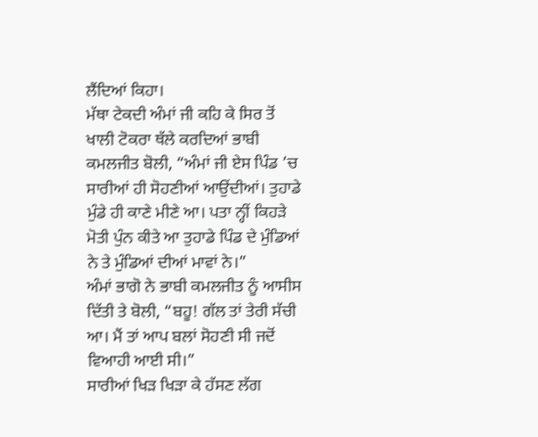ਲੈਂਦਿਆਂ ਕਿਹਾ।
ਮੱਥਾ ਟੇਕਦੀ ਅੰਮਾਂ ਜੀ ਕਹਿ ਕੇ ਸਿਰ ਤੋਂ ਖਾਲੀ ਟੋਕਰਾ ਥੱਲੇ ਕਰਦਿਆਂ ਭਾਬੀ ਕਮਲਜੀਤ ਬੋਲੀ, “ਅੰਮਾਂ ਜੀ ਏਸ ਪਿੰਡ ’ਚ ਸਾਰੀਆਂ ਹੀ ਸੋਹਣੀਆਂ ਆਉਂਦੀਆਂ। ਤੁਹਾਡੇ ਮੁੰਡੇ ਹੀ ਕਾਣੇ ਮੀਣੇ ਆ। ਪਤਾ ਨ੍ਹੀਂ ਕਿਹੜੇ ਮੋਤੀ ਪੁੰਨ ਕੀਤੇ ਆ ਤੁਹਾਡੇ ਪਿੰਡ ਦੇ ਮੁੰਡਿਆਂ ਨੇ ਤੇ ਮੁੰਡਿਆਂ ਦੀਆਂ ਮਾਵਾਂ ਨੇ।”
ਅੰਮਾਂ ਭਾਗੋ ਨੇ ਭਾਬੀ ਕਮਲਜੀਤ ਨੂੰ ਆਸੀਸ ਦਿੱਤੀ ਤੇ ਬੋਲੀ, “ਬਹੂ! ਗੱਲ ਤਾਂ ਤੇਰੀ ਸੱਚੀ ਆ। ਮੈਂ ਤਾਂ ਆਪ ਬਲਾਂ ਸੋਹਣੀ ਸੀ ਜਦੋਂ ਵਿਆਹੀ ਆਈ ਸੀ।”
ਸਾਰੀਆਂ ਖਿੜ ਖਿੜਾ ਕੇ ਹੱਸਣ ਲੱਗ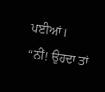ਪਈਆਂ।
“ਨੀਂ! ਉਹਦਾ ਤਾਂ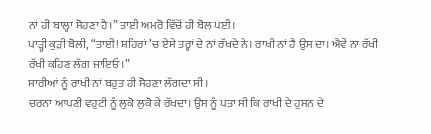ਨਾਂ ਹੀ ਬਾਲ੍ਹਾ ਸੋਹਣਾ ਹੈ।” ਤਾਈ ਅਮਰੋ ਵਿੱਚੋਂ ਹੀ ਬੋਲ ਪਈ।
ਪਾੜ੍ਹੀ ਕੁੜੀ ਬੋਲੀ, “ਤਾਈ! ਸ਼ਹਿਰਾਂ ’ਚ ਏਸੇ ਤਰ੍ਹਾਂ ਦੇ ਨਾਂ ਰੱਖਦੇ ਨੇ। ਰਾਖੀ ਨਾਂ ਹੈ ਉਸ ਦਾ। ਐਵੇਂ ਨਾ ਰੱਖੀ ਰੱਖੀ ਕਹਿਣ ਲੱਗ ਜਾਇਓ।”
ਸਾਰੀਆਂ ਨੂੰ ਰਾਖੀ ਨਾਂ ਬਹੁਤ ਹੀ ਸੋਹਣਾ ਲੱਗਦਾ ਸੀ।
ਚਰਨਾ ਆਪਣੀ ਵਹੁਟੀ ਨੂੰ ਲੁਕੋ ਲੁਕੋ ਕੇ ਰੱਖਦਾ। ਉਸ ਨੂੰ ਪਤਾ ਸੀ ਕਿ ਰਾਖੀ ਦੇ ਹੁਸਨ ਦੇ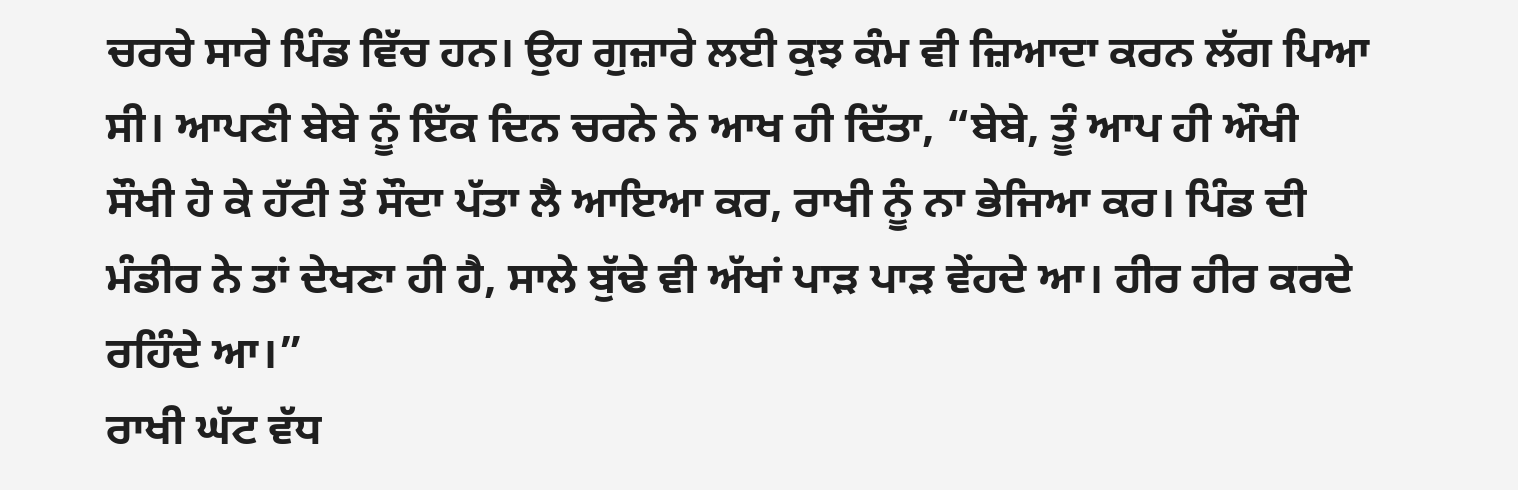ਚਰਚੇ ਸਾਰੇ ਪਿੰਡ ਵਿੱਚ ਹਨ। ਉਹ ਗੁਜ਼ਾਰੇ ਲਈ ਕੁਝ ਕੰਮ ਵੀ ਜ਼ਿਆਦਾ ਕਰਨ ਲੱਗ ਪਿਆ ਸੀ। ਆਪਣੀ ਬੇਬੇ ਨੂੰ ਇੱਕ ਦਿਨ ਚਰਨੇ ਨੇ ਆਖ ਹੀ ਦਿੱਤਾ, “ਬੇਬੇ, ਤੂੰ ਆਪ ਹੀ ਔਖੀ ਸੌਖੀ ਹੋ ਕੇ ਹੱਟੀ ਤੋਂ ਸੌਦਾ ਪੱਤਾ ਲੈ ਆਇਆ ਕਰ, ਰਾਖੀ ਨੂੰ ਨਾ ਭੇਜਿਆ ਕਰ। ਪਿੰਡ ਦੀ ਮੰਡੀਰ ਨੇ ਤਾਂ ਦੇਖਣਾ ਹੀ ਹੈ, ਸਾਲੇ ਬੁੱਢੇ ਵੀ ਅੱਖਾਂ ਪਾੜ ਪਾੜ ਵੇਂਹਦੇ ਆ। ਹੀਰ ਹੀਰ ਕਰਦੇ ਰਹਿੰਦੇ ਆ।”
ਰਾਖੀ ਘੱਟ ਵੱਧ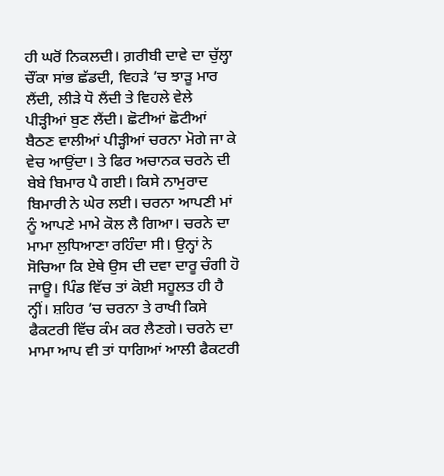ਹੀ ਘਰੋਂ ਨਿਕਲਦੀ। ਗ਼ਰੀਬੀ ਦਾਵੇ ਦਾ ਚੁੱਲ੍ਹਾ ਚੌਂਕਾ ਸਾਂਭ ਛੱਡਦੀ, ਵਿਹੜੇ ’ਚ ਝਾੜੂ ਮਾਰ ਲੈਂਦੀ, ਲੀੜੇ ਧੋ ਲੈਂਦੀ ਤੇ ਵਿਹਲੇ ਵੇਲੇ ਪੀੜ੍ਹੀਆਂ ਬੁਣ ਲੈਂਦੀ। ਛੋਟੀਆਂ ਛੋਟੀਆਂ ਬੈਠਣ ਵਾਲੀਆਂ ਪੀੜ੍ਹੀਆਂ ਚਰਨਾ ਮੋਗੇ ਜਾ ਕੇ ਵੇਚ ਆਉਂਦਾ। ਤੇ ਫਿਰ ਅਚਾਨਕ ਚਰਨੇ ਦੀ ਬੇਬੇ ਬਿਮਾਰ ਪੈ ਗਈ। ਕਿਸੇ ਨਾਮੁਰਾਦ ਬਿਮਾਰੀ ਨੇ ਘੇਰ ਲਈ। ਚਰਨਾ ਆਪਣੀ ਮਾਂ ਨੂੰ ਆਪਣੇ ਮਾਮੇ ਕੋਲ ਲੈ ਗਿਆ। ਚਰਨੇ ਦਾ ਮਾਮਾ ਲੁਧਿਆਣਾ ਰਹਿੰਦਾ ਸੀ। ਉਨ੍ਹਾਂ ਨੇ ਸੋਚਿਆ ਕਿ ਏਥੇ ਉਸ ਦੀ ਦਵਾ ਦਾਰੂ ਚੰਗੀ ਹੋ ਜਾਊ। ਪਿੰਡ ਵਿੱਚ ਤਾਂ ਕੋਈ ਸਹੂਲਤ ਹੀ ਹੈ ਨ੍ਹੀਂ। ਸ਼ਹਿਰ ’ਚ ਚਰਨਾ ਤੇ ਰਾਖੀ ਕਿਸੇ ਫੈਕਟਰੀ ਵਿੱਚ ਕੰਮ ਕਰ ਲੈਣਗੇ। ਚਰਨੇ ਦਾ ਮਾਮਾ ਆਪ ਵੀ ਤਾਂ ਧਾਗਿਆਂ ਆਲੀ ਫੈਕਟਰੀ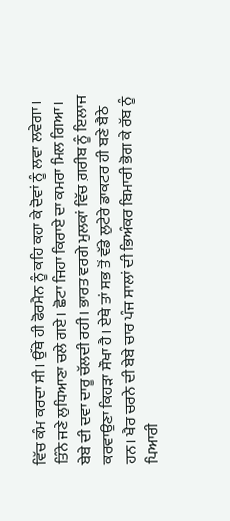ਵਿੱਚ ਕੰਮ ਕਰਦਾ ਸੀ। ਉੱਥੇ ਹੀ ਫੋਰਮੈਨ ਨੂੰ ਕਹਿ ਕਹਾ ਕੇ ਦੋਵਾਂ ਨੂੰ ਲਵਾ ਲਵੇਗਾ।
ਤਿੰਨੇ ਜਣੇ ਲੁਧਿਆਣਾ ਚਲੇ ਗਏ। ਛੋਟਾ ਜਿਹਾ ਕਿਰਾਏ ਦਾ ਕਮਰਾ ਮਿਲ ਗਿਆ। ਬੇਬੇ ਦੀ ਦਵਾ ਦਾਰੂ ਚੱਲਦੀ ਰਹੀ। ਭਾਰਤ ਵਰਗੇ ਮੁਲਕਾਂ ਵਿੱਚ ਗ਼ਰੀਬ ਨੂੰ ਇਲਾਜ ਕਰਵਾਉਣਾ ਕਿਹੜਾ ਸੌਖਾ ਹੈ। ਏਥੇ ਤਾਂ ਸਭ ਤੋਂ ਵੱਡੇ ਲੁਟੇਰੇ ਡਾਕਟਰ ਹੀ ਬਣੇ ਬੈਠੇ ਹਨ। ਖੈਰ ਚਰਨੇ ਦੀ ਬੇਬੇ ਚਾਰ ਪੰਜ ਸਾਲਾਂ ਦੀ ਭਿਅੰਕਰ ਬਿਮਾਰੀ ਭੋਗ ਕੇ ਰੱਬ ਨੂੰ ਪਿਆਰੀ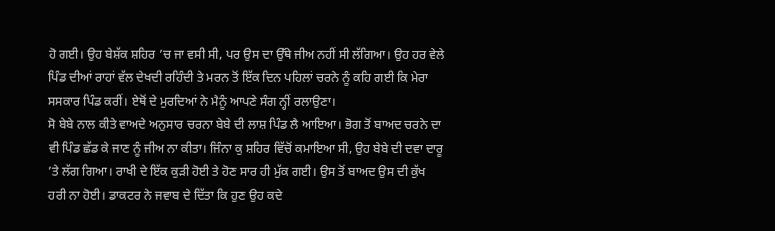ਹੋ ਗਈ। ਉਹ ਬੇਸ਼ੱਕ ਸ਼ਹਿਰ ’ਚ ਜਾ ਵਸੀ ਸੀ, ਪਰ ਉਸ ਦਾ ਉੱਥੇ ਜੀਅ ਨਹੀਂ ਸੀ ਲੱਗਿਆ। ਉਹ ਹਰ ਵੇਲੇ ਪਿੰਡ ਦੀਆਂ ਰਾਹਾਂ ਵੱਲ ਦੇਖਦੀ ਰਹਿੰਦੀ ਤੇ ਮਰਨ ਤੋਂ ਇੱਕ ਦਿਨ ਪਹਿਲਾਂ ਚਰਨੇ ਨੂੰ ਕਹਿ ਗਈ ਕਿ ਮੇਰਾ ਸਸਕਾਰ ਪਿੰਡ ਕਰੀਂ। ਏਥੋਂ ਦੇ ਮੁਰਦਿਆਂ ਨੇ ਮੈਨੂੰ ਆਪਣੇ ਸੰਗ ਨ੍ਹੀਂ ਰਲਾਉਣਾ।
ਸੋ ਬੇਬੇ ਨਾਲ ਕੀਤੇ ਵਾਅਦੇ ਅਨੁਸਾਰ ਚਰਨਾ ਬੇਬੇ ਦੀ ਲਾਸ਼ ਪਿੰਡ ਲੈ ਆਇਆ। ਭੋਗ ਤੋਂ ਬਾਅਦ ਚਰਨੇ ਦਾ ਵੀ ਪਿੰਡ ਛੱਡ ਕੇ ਜਾਣ ਨੂੰ ਜੀਅ ਨਾ ਕੀਤਾ। ਜਿੰਨਾ ਕੁ ਸ਼ਹਿਰ ਵਿੱਚੋਂ ਕਮਾਇਆ ਸੀ, ਉਹ ਬੇਬੇ ਦੀ ਦਵਾ ਦਾਰੂ ’ਤੇ ਲੱਗ ਗਿਆ। ਰਾਖੀ ਦੇ ਇੱਕ ਕੁੜੀ ਹੋਈ ਤੇ ਹੋਣ ਸਾਰ ਹੀ ਮੁੱਕ ਗਈ। ਉਸ ਤੋਂ ਬਾਅਦ ਉਸ ਦੀ ਕੁੱਖ ਹਰੀ ਨਾ ਹੋਈ। ਡਾਕਟਰ ਨੇ ਜਵਾਬ ਦੇ ਦਿੱਤਾ ਕਿ ਹੁਣ ਉਹ ਕਦੇ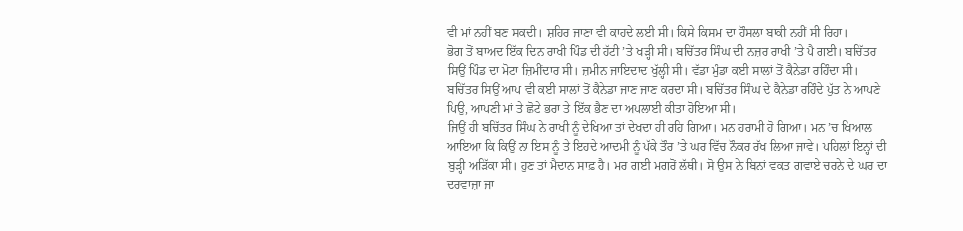ਵੀ ਮਾਂ ਨਹੀਂ ਬਣ ਸਕਦੀ। ਸ਼ਹਿਰ ਜਾਣਾ ਵੀ ਕਾਹਦੇ ਲਈ ਸੀ। ਕਿਸੇ ਕਿਸਮ ਦਾ ਹੌਸਲਾ ਬਾਕੀ ਨਹੀਂ ਸੀ ਰਿਹਾ।
ਭੋਗ ਤੋਂ ਬਾਅਦ ਇੱਕ ਦਿਨ ਰਾਖੀ ਪਿੰਡ ਦੀ ਹੱਟੀ ’ਤੇ ਖੜ੍ਹੀ ਸੀ। ਬਚਿੱਤਰ ਸਿੰਘ ਦੀ ਨਜ਼ਰ ਰਾਖੀ ’ਤੇ ਪੈ ਗਈ। ਬਚਿੱਤਰ ਸਿਉਂ ਪਿੰਡ ਦਾ ਮੋਟਾ ਜ਼ਿਮੀਂਦਾਰ ਸੀ। ਜ਼ਮੀਨ ਜਾਇਦਾਦ ਖੁੱਲ੍ਹੀ ਸੀ। ਵੱਡਾ ਮੁੰਡਾ ਕਈ ਸਾਲਾਂ ਤੋਂ ਕੈਨੇਡਾ ਰਹਿੰਦਾ ਸੀ। ਬਚਿੱਤਰ ਸਿਉਂ ਆਪ ਵੀ ਕਈ ਸਾਲਾਂ ਤੋਂ ਕੈਨੇਡਾ ਜਾਣ ਜਾਣ ਕਰਦਾ ਸੀ। ਬਚਿੱਤਰ ਸਿੰਘ ਦੇ ਕੈਨੇਡਾ ਰਹਿੰਦੇ ਪੁੱਤ ਨੇ ਆਪਣੇ ਪਿਉ, ਆਪਣੀ ਮਾਂ ਤੇ ਛੋਟੇ ਭਰਾ ਤੇ ਇੱਕ ਭੈਣ ਦਾ ਅਪਲਾਈ ਕੀਤਾ ਹੋਇਆ ਸੀ।
ਜਿਉਂ ਹੀ ਬਚਿੱਤਰ ਸਿੰਘ ਨੇ ਰਾਖੀ ਨੂੰ ਦੇਖਿਆ ਤਾਂ ਦੇਖਦਾ ਹੀ ਰਹਿ ਗਿਆ। ਮਨ ਹਰਾਮੀ ਹੋ ਗਿਆ। ਮਨ ’ਚ ਖਿਆਲ ਆਇਆ ਕਿ ਕਿਉਂ ਨਾ ਇਸ ਨੂੰ ਤੇ ਇਹਦੇ ਆਦਮੀ ਨੂੰ ਪੱਕੇ ਤੌਰ ’ਤੇ ਘਰ ਵਿੱਚ ਨੌਕਰ ਰੱਖ ਲਿਆ ਜਾਵੇ। ਪਹਿਲਾਂ ਇਨ੍ਹਾਂ ਦੀ ਬੁੜ੍ਹੀ ਅੜਿੱਕਾ ਸੀ। ਹੁਣ ਤਾਂ ਮੈਦਾਨ ਸਾਫ਼ ਹੈ। ਮਰ ਗਈ ਮਗਰੋਂ ਲੱਥੀ। ਸੋ ਉਸ ਨੇ ਬਿਨਾਂ ਵਕਤ ਗਵਾਏ ਚਰਨੇ ਦੇ ਘਰ ਦਾ ਦਰਵਾਜ਼ਾ ਜਾ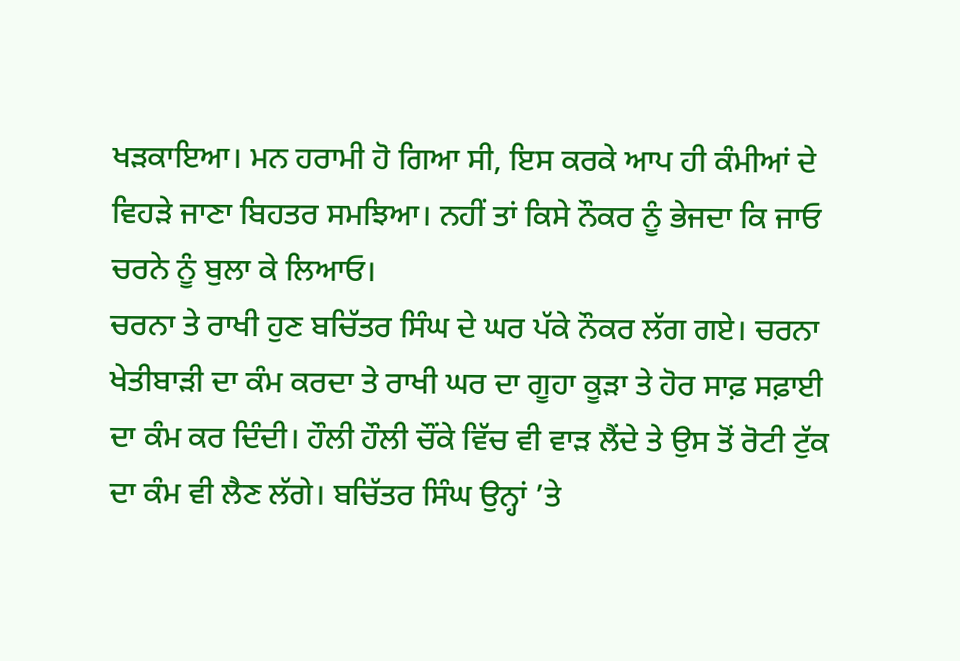ਖੜਕਾਇਆ। ਮਨ ਹਰਾਮੀ ਹੋ ਗਿਆ ਸੀ, ਇਸ ਕਰਕੇ ਆਪ ਹੀ ਕੰਮੀਆਂ ਦੇ ਵਿਹੜੇ ਜਾਣਾ ਬਿਹਤਰ ਸਮਝਿਆ। ਨਹੀਂ ਤਾਂ ਕਿਸੇ ਨੌਕਰ ਨੂੰ ਭੇਜਦਾ ਕਿ ਜਾਓ ਚਰਨੇ ਨੂੰ ਬੁਲਾ ਕੇ ਲਿਆਓ।
ਚਰਨਾ ਤੇ ਰਾਖੀ ਹੁਣ ਬਚਿੱਤਰ ਸਿੰਘ ਦੇ ਘਰ ਪੱਕੇ ਨੌਕਰ ਲੱਗ ਗਏ। ਚਰਨਾ ਖੇਤੀਬਾੜੀ ਦਾ ਕੰਮ ਕਰਦਾ ਤੇ ਰਾਖੀ ਘਰ ਦਾ ਗੂਹਾ ਕੂੜਾ ਤੇ ਹੋਰ ਸਾਫ਼ ਸਫ਼ਾਈ ਦਾ ਕੰਮ ਕਰ ਦਿੰਦੀ। ਹੌਲੀ ਹੌਲੀ ਚੌਂਕੇ ਵਿੱਚ ਵੀ ਵਾੜ ਲੈਂਦੇ ਤੇ ਉਸ ਤੋਂ ਰੋਟੀ ਟੁੱਕ ਦਾ ਕੰਮ ਵੀ ਲੈਣ ਲੱਗੇ। ਬਚਿੱਤਰ ਸਿੰਘ ਉਨ੍ਹਾਂ ’ਤੇ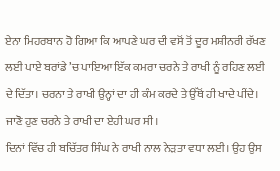ਏਨਾ ਮਿਹਰਬਾਨ ਹੋ ਗਿਆ ਕਿ ਆਪਣੇ ਘਰ ਦੀ ਵਸੋਂ ਤੋਂ ਦੂਰ ਮਸ਼ੀਨਰੀ ਰੱਖਣ ਲਈ ਪਾਏ ਬਰਾਂਡੇ ’ਚ ਪਾਇਆ ਇੱਕ ਕਮਰਾ ਚਰਨੇ ਤੇ ਰਾਖੀ ਨੂੰ ਰਹਿਣ ਲਈ ਦੇ ਦਿੱਤਾ। ਚਰਨਾ ਤੇ ਰਾਖੀ ਉਨ੍ਹਾਂ ਦਾ ਹੀ ਕੰਮ ਕਰਦੇ ਤੇ ਉੱਥੋਂ ਹੀ ਖਾਦੇ ਪੀਂਦੇ। ਜਾਣੋ ਹੁਣ ਚਰਨੇ ਤੇ ਰਾਖੀ ਦਾ ਏਹੀ ਘਰ ਸੀ।
ਦਿਨਾਂ ਵਿੱਚ ਹੀ ਬਚਿੱਤਰ ਸਿੰਘ ਨੇ ਰਾਖੀ ਨਾਲ ਨੇੜਤਾ ਵਧਾ ਲਈ। ਉਹ ਉਸ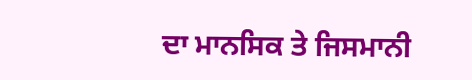ਦਾ ਮਾਨਸਿਕ ਤੇ ਜਿਸਮਾਨੀ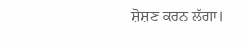ਸ਼ੋਸ਼ਣ ਕਰਨ ਲੱਗਾ।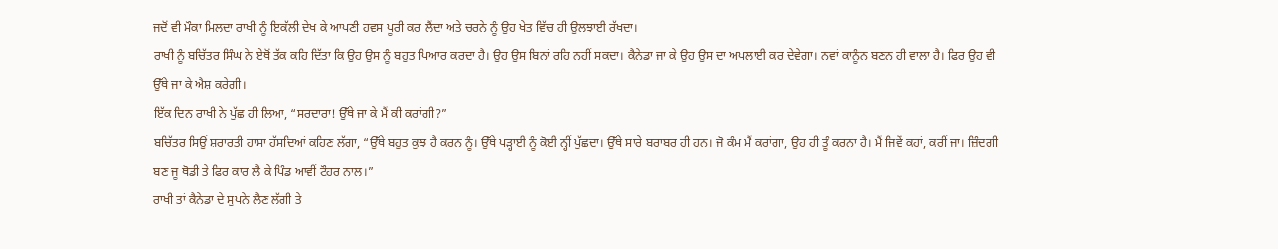ਜਦੋਂ ਵੀ ਮੌਕਾ ਮਿਲਦਾ ਰਾਖੀ ਨੂੰ ਇਕੱਲੀ ਦੇਖ ਕੇ ਆਪਣੀ ਹਵਸ ਪੂਰੀ ਕਰ ਲੈਂਦਾ ਅਤੇ ਚਰਨੇ ਨੂੰ ਉਹ ਖੇਤ ਵਿੱਚ ਹੀ ਉਲਝਾਈ ਰੱਖਦਾ।
ਰਾਖੀ ਨੂੰ ਬਚਿੱਤਰ ਸਿੰਘ ਨੇ ਏਥੋਂ ਤੱਕ ਕਹਿ ਦਿੱਤਾ ਕਿ ਉਹ ਉਸ ਨੂੰ ਬਹੁਤ ਪਿਆਰ ਕਰਦਾ ਹੈ। ਉਹ ਉਸ ਬਿਨਾਂ ਰਹਿ ਨਹੀਂ ਸਕਦਾ। ਕੈਨੇਡਾ ਜਾ ਕੇ ਉਹ ਉਸ ਦਾ ਅਪਲਾਈ ਕਰ ਦੇਵੇਗਾ। ਨਵਾਂ ਕਾਨੂੰਨ ਬਣਨ ਹੀ ਵਾਲਾ ਹੈ। ਫਿਰ ਉਹ ਵੀ ਉੱਥੇ ਜਾ ਕੇ ਐਸ਼ ਕਰੇਗੀ।
ਇੱਕ ਦਿਨ ਰਾਖੀ ਨੇ ਪੁੱਛ ਹੀ ਲਿਆ, “ਸਰਦਾਰਾ! ਉੱਥੇ ਜਾ ਕੇ ਮੈਂ ਕੀ ਕਰਾਂਗੀ?”
ਬਚਿੱਤਰ ਸਿਉਂ ਸ਼ਰਾਰਤੀ ਹਾਸਾ ਹੱਸਦਿਆਂ ਕਹਿਣ ਲੱਗਾ, “ਉੱਥੇ ਬਹੁਤ ਕੁਝ ਹੈ ਕਰਨ ਨੂੰ। ਉੱਥੇ ਪੜ੍ਹਾਈ ਨੂੰ ਕੋਈ ਨ੍ਹੀਂ ਪੁੱਛਦਾ। ਉੱਥੇ ਸਾਰੇ ਬਰਾਬਰ ਹੀ ਹਨ। ਜੋ ਕੰਮ ਮੈਂ ਕਰਾਂਗਾ, ਉਹ ਹੀ ਤੂੰ ਕਰਨਾ ਹੈ। ਮੈਂ ਜਿਵੇਂ ਕਹਾਂ, ਕਰੀਂ ਜਾ। ਜ਼ਿੰਦਗੀ ਬਣ ਜੂ ਥੋਡੀ ਤੇ ਫਿਰ ਕਾਰ ਲੈ ਕੇ ਪਿੰਡ ਆਵੀਂ ਟੌਹਰ ਨਾਲ।”
ਰਾਖੀ ਤਾਂ ਕੈਨੇਡਾ ਦੇ ਸੁਪਨੇ ਲੈਣ ਲੱਗੀ ਤੇ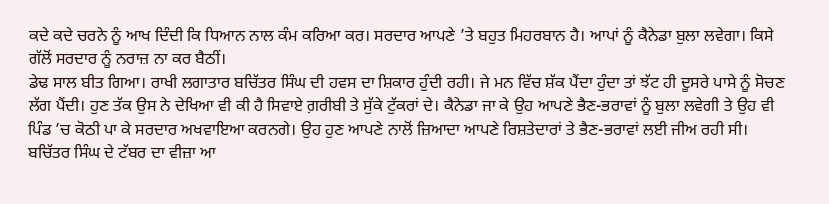ਕਦੇ ਕਦੇ ਚਰਨੇ ਨੂੰ ਆਖ ਦਿੰਦੀ ਕਿ ਧਿਆਨ ਨਾਲ ਕੰਮ ਕਰਿਆ ਕਰ। ਸਰਦਾਰ ਆਪਣੇ ’ਤੇ ਬਹੁਤ ਮਿਹਰਬਾਨ ਹੈ। ਆਪਾਂ ਨੂੰ ਕੈਨੇਡਾ ਬੁਲਾ ਲਵੇਗਾ। ਕਿਸੇ ਗੱਲੋਂ ਸਰਦਾਰ ਨੂੰ ਨਰਾਜ਼ ਨਾ ਕਰ ਬੈਠੀਂ।
ਡੇਢ ਸਾਲ ਬੀਤ ਗਿਆ। ਰਾਖੀ ਲਗਾਤਾਰ ਬਚਿੱਤਰ ਸਿੰਘ ਦੀ ਹਵਸ ਦਾ ਸ਼ਿਕਾਰ ਹੁੰਦੀ ਰਹੀ। ਜੇ ਮਨ ਵਿੱਚ ਸ਼ੱਕ ਪੈਂਦਾ ਹੁੰਦਾ ਤਾਂ ਝੱਟ ਹੀ ਦੂਸਰੇ ਪਾਸੇ ਨੂੰ ਸੋਚਣ ਲੱਗ ਪੈਂਦੀ। ਹੁਣ ਤੱਕ ਉਸ ਨੇ ਦੇਖਿਆ ਵੀ ਕੀ ਹੈ ਸਿਵਾਏ ਗ਼ਰੀਬੀ ਤੇ ਸੁੱਕੇ ਟੁੱਕਰਾਂ ਦੇ। ਕੈਨੇਡਾ ਜਾ ਕੇ ਉਹ ਆਪਣੇ ਭੈਣ-ਭਰਾਵਾਂ ਨੂੰ ਬੁਲਾ ਲਵੇਗੀ ਤੇ ਉਹ ਵੀ ਪਿੰਡ ’ਚ ਕੋਠੀ ਪਾ ਕੇ ਸਰਦਾਰ ਅਖਵਾਇਆ ਕਰਨਗੇ। ਉਹ ਹੁਣ ਆਪਣੇ ਨਾਲੋਂ ਜ਼ਿਆਦਾ ਆਪਣੇ ਰਿਸ਼ਤੇਦਾਰਾਂ ਤੇ ਭੈਣ-ਭਰਾਵਾਂ ਲਈ ਜੀਅ ਰਹੀ ਸੀ।
ਬਚਿੱਤਰ ਸਿੰਘ ਦੇ ਟੱਬਰ ਦਾ ਵੀਜ਼ਾ ਆ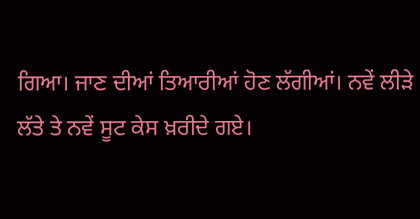ਗਿਆ। ਜਾਣ ਦੀਆਂ ਤਿਆਰੀਆਂ ਹੋਣ ਲੱਗੀਆਂ। ਨਵੇਂ ਲੀੜੇ ਲੱਤੇ ਤੇ ਨਵੇਂ ਸੂਟ ਕੇਸ ਖ਼ਰੀਦੇ ਗਏ।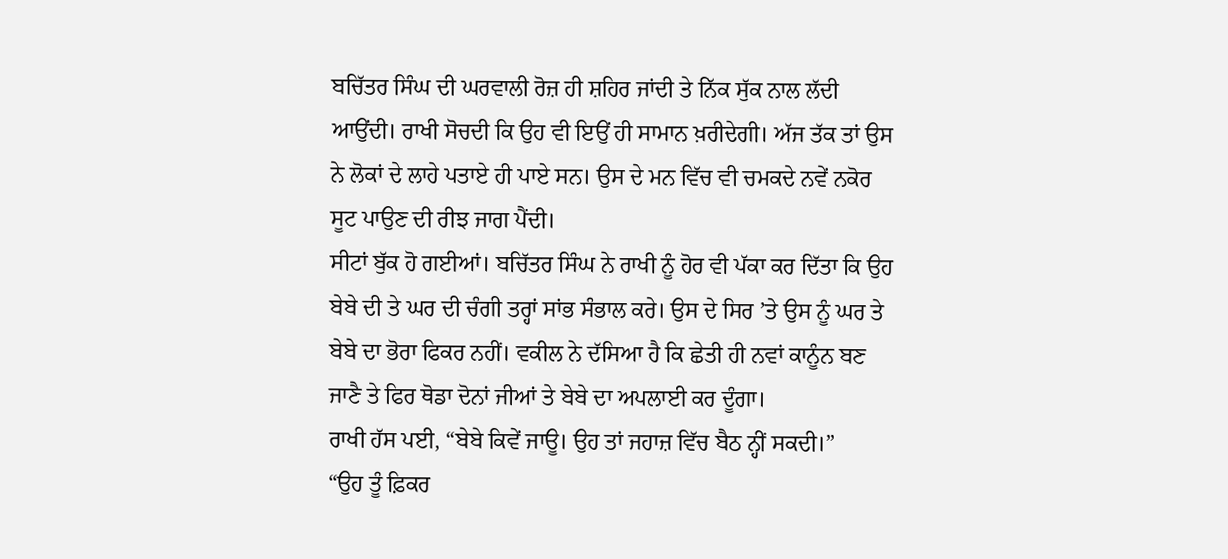ਬਚਿੱਤਰ ਸਿੰਘ ਦੀ ਘਰਵਾਲੀ ਰੋਜ਼ ਹੀ ਸ਼ਹਿਰ ਜਾਂਦੀ ਤੇ ਨਿੱਕ ਸੁੱਕ ਨਾਲ ਲੱਦੀ ਆਉਂਦੀ। ਰਾਖੀ ਸੋਚਦੀ ਕਿ ਉਹ ਵੀ ਇਉਂ ਹੀ ਸਾਮਾਨ ਖ਼ਰੀਦੇਗੀ। ਅੱਜ ਤੱਕ ਤਾਂ ਉਸ ਨੇ ਲੋਕਾਂ ਦੇ ਲਾਹੇ ਪਤਾਏ ਹੀ ਪਾਏ ਸਨ। ਉਸ ਦੇ ਮਨ ਵਿੱਚ ਵੀ ਚਮਕਦੇ ਨਵੇਂ ਨਕੋਰ ਸੂਟ ਪਾਉਣ ਦੀ ਰੀਝ ਜਾਗ ਪੈਂਦੀ।
ਸੀਟਾਂ ਬੁੱਕ ਹੋ ਗਈਆਂ। ਬਚਿੱਤਰ ਸਿੰਘ ਨੇ ਰਾਖੀ ਨੂੰ ਹੋਰ ਵੀ ਪੱਕਾ ਕਰ ਦਿੱਤਾ ਕਿ ਉਹ ਬੇਬੇ ਦੀ ਤੇ ਘਰ ਦੀ ਚੰਗੀ ਤਰ੍ਹਾਂ ਸਾਂਭ ਸੰਭਾਲ ਕਰੇ। ਉਸ ਦੇ ਸਿਰ ’ਤੇ ਉਸ ਨੂੰ ਘਰ ਤੇ ਬੇਬੇ ਦਾ ਭੋਰਾ ਫਿਕਰ ਨਹੀਂ। ਵਕੀਲ ਨੇ ਦੱਸਿਆ ਹੈ ਕਿ ਛੇਤੀ ਹੀ ਨਵਾਂ ਕਾਨੂੰਨ ਬਣ ਜਾਣੈ ਤੇ ਫਿਰ ਥੋਡਾ ਦੋਨਾਂ ਜੀਆਂ ਤੇ ਬੇਬੇ ਦਾ ਅਪਲਾਈ ਕਰ ਦੂੰਗਾ।
ਰਾਖੀ ਹੱਸ ਪਈ, “ਬੇਬੇ ਕਿਵੇਂ ਜਾਊ। ਉਹ ਤਾਂ ਜਹਾਜ਼ ਵਿੱਚ ਬੈਠ ਨ੍ਹੀਂ ਸਕਦੀ।”
“ਉਹ ਤੂੰ ਫ਼ਿਕਰ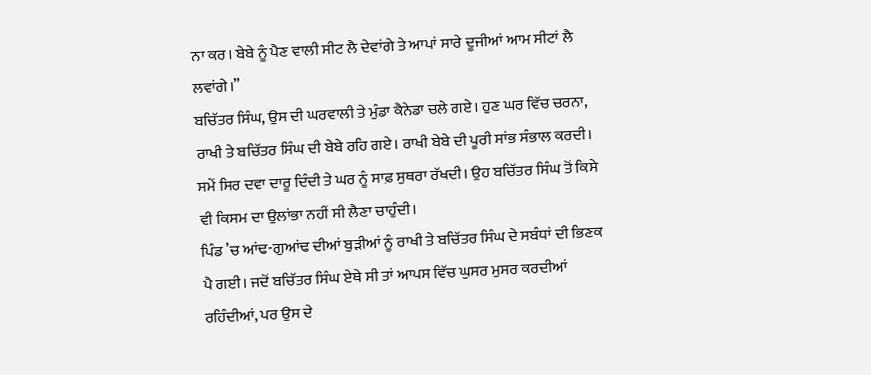ਨਾ ਕਰ। ਬੇਬੇ ਨੂੰ ਪੈਣ ਵਾਲੀ ਸੀਟ ਲੈ ਦੇਵਾਂਗੇ ਤੇ ਆਪਾਂ ਸਾਰੇ ਦੂਜੀਆਂ ਆਮ ਸੀਟਾਂ ਲੈ ਲਵਾਂਗੇ।”
ਬਚਿੱਤਰ ਸਿੰਘ, ਉਸ ਦੀ ਘਰਵਾਲੀ ਤੇ ਮੁੰਡਾ ਕੈਨੇਡਾ ਚਲੇ ਗਏ। ਹੁਣ ਘਰ ਵਿੱਚ ਚਰਨਾ, ਰਾਖੀ ਤੇ ਬਚਿੱਤਰ ਸਿੰਘ ਦੀ ਬੇਬੇ ਰਹਿ ਗਏ। ਰਾਖੀ ਬੇਬੇ ਦੀ ਪੂਰੀ ਸਾਂਭ ਸੰਭਾਲ ਕਰਦੀ। ਸਮੇਂ ਸਿਰ ਦਵਾ ਦਾਰੂ ਦਿੰਦੀ ਤੇ ਘਰ ਨੂੰ ਸਾਫ਼ ਸੁਥਰਾ ਰੱਖਦੀ। ਉਹ ਬਚਿੱਤਰ ਸਿੰਘ ਤੋਂ ਕਿਸੇ ਵੀ ਕਿਸਮ ਦਾ ਉਲਾਂਭਾ ਨਹੀਂ ਸੀ ਲੈਣਾ ਚਾਹੁੰਦੀ।
ਪਿੰਡ ’ਚ ਆਂਢ-ਗੁਆਂਢ ਦੀਆਂ ਬੁੜੀਆਂ ਨੂੰ ਰਾਖੀ ਤੇ ਬਚਿੱਤਰ ਸਿੰਘ ਦੇ ਸਬੰਧਾਂ ਦੀ ਭਿਣਕ ਪੈ ਗਈ। ਜਦੋਂ ਬਚਿੱਤਰ ਸਿੰਘ ਏਥੇ ਸੀ ਤਾਂ ਆਪਸ ਵਿੱਚ ਘੁਸਰ ਮੁਸਰ ਕਰਦੀਆਂ ਰਹਿੰਦੀਆਂ, ਪਰ ਉਸ ਦੇ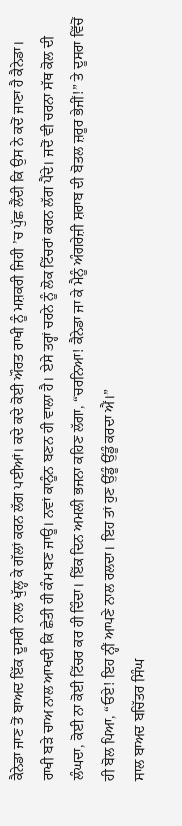ਕੈਨੇਡਾ ਜਾਣ ਤੋਂ ਬਾਅਦ ਇੱਕ ਦੂਸਰੀ ਨਾਲ ਖੁੱਲ੍ਹ ਕੇ ਗੱਲਾਂ ਕਰਨ ਲੱਗ ਪਈਆਂ। ਕਦੇ ਕਦੇ ਕੋਈ ਔਰਤ ਰਾਖੀ ਨੂੰ ਮਸ਼ਕਰੀ ਜਿਹੀ ’ਚ ਪੁੱਛ ਲੈਂਦੀ ਕਿ ਉਸ ਨੇ ਕਦੋਂ ਜਾਣਾ ਹੈ ਕੈਨੇਡਾ।
ਰਾਖੀ ਬੜੇ ਚਾਅ ਨਾਲ ਆਖਦੀ ਕਿ ਛੇਤੀ ਹੀ ਕੰਮ ਬਣ ਜਾਊ। ਨਵਾਂ ਕਾਨੂੰਨ ਬਣਨ ਹੀ ਵਾਲਾ ਹੈ। ਏਸੇ ਤਰ੍ਹਾਂ ਚਰਨੇ ਨੂੰ ਲੋਕ ਟਿੱਚਰਾਂ ਕਰਨ ਲੱਗ ਪੈਂਦੇ। ਜਦੋਂ ਵੀ ਚਰਨਾ ਸੱਥ ਕੋਲ ਦੀ ਲੰਘਦਾ, ਕੋਈ ਨਾ ਕੋਈ ਟਿੱਚਰ ਕਰ ਹੀ ਦਿੰਦਾ। ਇੱਕ ਦਿਨ ਅਮਲੀ ਭਜਨਾ ਕਹਿਣ ਲੱਗਾ, “ਚਰਨਿਆ! ਕੈਨੇਡਾ ਜਾ ਕੇ ਮੈਨੂੰ ਅੰਗਰੇਜ਼ੀ ਸ਼ਰਾਬ ਦੀ ਬੋਤਲ ਜ਼ਰੂਰ ਭੇਜੀਂ!” ਤੇ ਦੂਸਰਾ ਵਿੱਚੋਂ ਹੀ ਬੋਲ ਪਿਆ, “ਓਏ! ਇਹ ਨ੍ਹੀਂ ਆਪਣੇ ਨਾਲ ਰਲਦਾ। ਇਹ ਤਾਂ ਹੁਣ ਉੱਡੂੰ ਉੱਡੂੰ ਕਰਦਾ ਐਂ।”
ਸਾਲ ਬਾਅਦ ਬਚਿੱਤਰ ਸਿੰਘ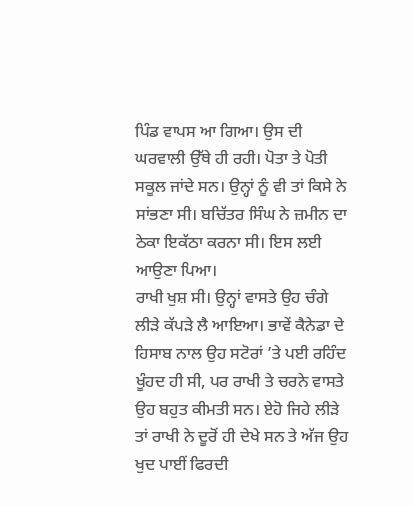ਪਿੰਡ ਵਾਪਸ ਆ ਗਿਆ। ਉਸ ਦੀ ਘਰਵਾਲੀ ਉੱਥੇ ਹੀ ਰਹੀ। ਪੋਤਾ ਤੇ ਪੋਤੀ ਸਕੂਲ ਜਾਂਦੇ ਸਨ। ਉਨ੍ਹਾਂ ਨੂੰ ਵੀ ਤਾਂ ਕਿਸੇ ਨੇ ਸਾਂਭਣਾ ਸੀ। ਬਚਿੱਤਰ ਸਿੰਘ ਨੇ ਜ਼ਮੀਨ ਦਾ ਠੇਕਾ ਇਕੱਠਾ ਕਰਨਾ ਸੀ। ਇਸ ਲਈ ਆਉਣਾ ਪਿਆ।
ਰਾਖੀ ਖੁਸ਼ ਸੀ। ਉਨ੍ਹਾਂ ਵਾਸਤੇ ਉਹ ਚੰਗੇ ਲੀੜੇ ਕੱਪੜੇ ਲੈ ਆਇਆ। ਭਾਵੇਂ ਕੈਨੇਡਾ ਦੇ ਹਿਸਾਬ ਨਾਲ ਉਹ ਸਟੋਰਾਂ ’ਤੇ ਪਈ ਰਹਿੰਦ ਖੂੰਹਦ ਹੀ ਸੀ, ਪਰ ਰਾਖੀ ਤੇ ਚਰਨੇ ਵਾਸਤੇ ਉਹ ਬਹੁਤ ਕੀਮਤੀ ਸਨ। ਏਹੋ ਜਿਹੇ ਲੀੜੇ ਤਾਂ ਰਾਖੀ ਨੇ ਦੂਰੋਂ ਹੀ ਦੇਖੇ ਸਨ ਤੇ ਅੱਜ ਉਹ ਖੁਦ ਪਾਈਂ ਫਿਰਦੀ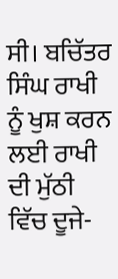ਸੀ। ਬਚਿੱਤਰ ਸਿੰਘ ਰਾਖੀ ਨੂੰ ਖੁਸ਼ ਕਰਨ ਲਈ ਰਾਖੀ ਦੀ ਮੁੱਠੀ ਵਿੱਚ ਦੂਜੇ-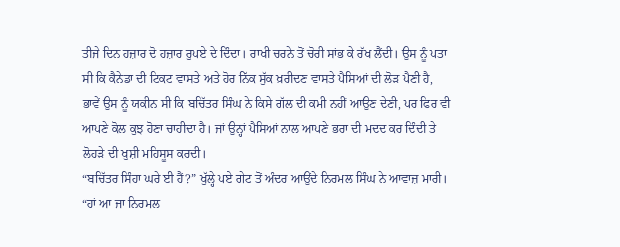ਤੀਜੇ ਦਿਨ ਹਜ਼ਾਰ ਦੋ ਹਜ਼ਾਰ ਰੁਪਏ ਦੇ ਦਿੰਦਾ। ਰਾਖੀ ਚਰਨੇ ਤੋਂ ਚੋਰੀ ਸਾਂਭ ਕੇ ਰੱਖ ਲੈਂਦੀ। ਉਸ ਨੂੰ ਪਤਾ ਸੀ ਕਿ ਕੈਨੇਡਾ ਦੀ ਟਿਕਟ ਵਾਸਤੇ ਅਤੇ ਹੋਰ ਨਿੱਕ ਸੁੱਕ ਖ਼ਰੀਦਣ ਵਾਸਤੇ ਪੈਸਿਆਂ ਦੀ ਲੋੜ ਪੈਣੀ ਹੈ, ਭਾਵੇਂ ਉਸ ਨੂੰ ਯਕੀਨ ਸੀ ਕਿ ਬਚਿੱਤਰ ਸਿੰਘ ਨੇ ਕਿਸੇ ਗੱਲ ਦੀ ਕਮੀ ਨਹੀਂ ਆਉਣ ਦੇਣੀ, ਪਰ ਫਿਰ ਵੀ ਆਪਣੇ ਕੋਲ ਕੁਝ ਹੋਣਾ ਚਾਹੀਦਾ ਹੈ। ਜਾਂ ਉਨ੍ਹਾਂ ਪੈਸਿਆਂ ਨਾਲ ਆਪਣੇ ਭਰਾ ਦੀ ਮਦਦ ਕਰ ਦਿੰਦੀ ਤੇ ਲੋਹੜੇ ਦੀ ਖੁਸ਼ੀ ਮਹਿਸੂਸ ਕਰਦੀ।
“ਬਚਿੱਤਰ ਸਿੰਹਾ ਘਰੇ ਈ ਹੈਂ?” ਖੁੱਲ੍ਹੇ ਪਏ ਗੇਟ ਤੋਂ ਅੰਦਰ ਆਉਂਦੇ ਨਿਰਮਲ ਸਿੰਘ ਨੇ ਆਵਾਜ਼ ਮਾਰੀ।
“ਹਾਂ ਆ ਜਾ ਨਿਰਮਲ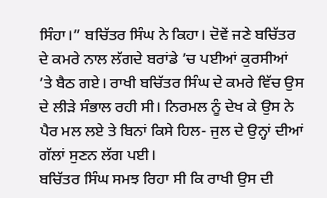ਸਿੰਹਾ।” ਬਚਿੱਤਰ ਸਿੰਘ ਨੇ ਕਿਹਾ। ਦੋਵੇਂ ਜਣੇ ਬਚਿੱਤਰ ਦੇ ਕਮਰੇ ਨਾਲ ਲੱਗਦੇ ਬਰਾਂਡੇ ’ਚ ਪਈਆਂ ਕੁਰਸੀਆਂ ’ਤੇ ਬੈਠ ਗਏ। ਰਾਖੀ ਬਚਿੱਤਰ ਸਿੰਘ ਦੇ ਕਮਰੇ ਵਿੱਚ ਉਸ ਦੇ ਲੀੜੇ ਸੰਭਾਲ ਰਹੀ ਸੀ। ਨਿਰਮਲ ਨੂੰ ਦੇਖ ਕੇ ਉਸ ਨੇ ਪੈਰ ਮਲ ਲਏ ਤੇ ਬਿਨਾਂ ਕਿਸੇ ਹਿਲ- ਜੁਲ ਦੇ ਉਨ੍ਹਾਂ ਦੀਆਂ ਗੱਲਾਂ ਸੁਣਨ ਲੱਗ ਪਈ।
ਬਚਿੱਤਰ ਸਿੰਘ ਸਮਝ ਰਿਹਾ ਸੀ ਕਿ ਰਾਖੀ ਉਸ ਦੀ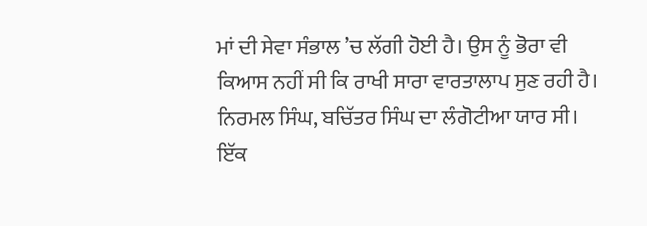ਮਾਂ ਦੀ ਸੇਵਾ ਸੰਭਾਲ ’ਚ ਲੱਗੀ ਹੋਈ ਹੈ। ਉਸ ਨੂੰ ਭੋਰਾ ਵੀ ਕਿਆਸ ਨਹੀਂ ਸੀ ਕਿ ਰਾਖੀ ਸਾਰਾ ਵਾਰਤਾਲਾਪ ਸੁਣ ਰਹੀ ਹੈ।
ਨਿਰਮਲ ਸਿੰਘ, ਬਚਿੱਤਰ ਸਿੰਘ ਦਾ ਲੰਗੋਟੀਆ ਯਾਰ ਸੀ। ਇੱਕ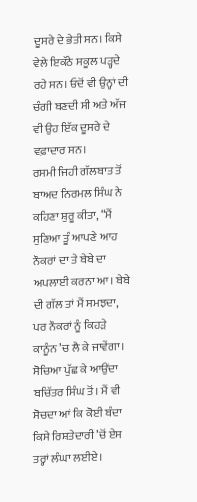ਦੂਸਰੇ ਦੇ ਭੇਤੀ ਸਨ। ਕਿਸੇ ਵੇਲੇ ਇਕੱਠੇ ਸਕੂਲ ਪੜ੍ਹਦੇ ਰਹੇ ਸਨ। ਓਦੋਂ ਵੀ ਉਨ੍ਹਾਂ ਦੀ ਚੰਗੀ ਬਣਦੀ ਸੀ ਅਤੇ ਅੱਜ ਵੀ ਉਹ ਇੱਕ ਦੂਸਰੇ ਦੇ ਵਫ਼ਾਦਾਰ ਸਨ।
ਰਸਮੀ ਜਿਹੀ ਗੱਲਬਾਤ ਤੋਂ ਬਾਅਦ ਨਿਰਮਲ ਸਿੰਘ ਨੇ ਕਹਿਣਾ ਸ਼ੁਰੂ ਕੀਤਾ, “ਮੈਂ ਸੁਣਿਆ ਤੂੰ ਆਪਣੇ ਆਹ ਨੌਕਰਾਂ ਦਾ ਤੇ ਬੇਬੇ ਦਾ ਅਪਲਾਈ ਕਰਨਾ ਆ। ਬੇਬੇ ਦੀ ਗੱਲ ਤਾਂ ਮੈਂ ਸਮਝਦਾ, ਪਰ ਨੌਕਰਾਂ ਨੂੰ ਕਿਹੜੇ ਕਾਨੂੰਨ ’ਚ ਲੈ ਕੇ ਜਾਵੇਂਗਾ। ਸੋਚਿਆ ਪੁੱਛ ਕੇ ਆਉਂਦਾ ਬਚਿੱਤਰ ਸਿੰਘ ਤੋਂ। ਮੈਂ ਵੀ ਸੋਚਦਾ ਆਂ ਕਿ ਕੋਈ ਬੰਦਾ ਕਿਸੇ ਰਿਸ਼ਤੇਦਾਰੀ ’ਚੋਂ ਏਸ ਤਰ੍ਹਾਂ ਲੰਘਾ ਲਈਏ।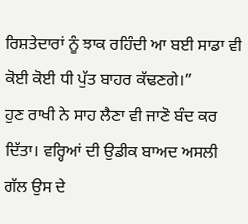ਰਿਸ਼ਤੇਦਾਰਾਂ ਨੂੰ ਝਾਕ ਰਹਿੰਦੀ ਆ ਬਈ ਸਾਡਾ ਵੀ ਕੋਈ ਕੋਈ ਧੀ ਪੁੱਤ ਬਾਹਰ ਕੱਢਣਗੇ।”
ਹੁਣ ਰਾਖੀ ਨੇ ਸਾਹ ਲੈਣਾ ਵੀ ਜਾਣੋ ਬੰਦ ਕਰ ਦਿੱਤਾ। ਵਰ੍ਹਿਆਂ ਦੀ ਉਡੀਕ ਬਾਅਦ ਅਸਲੀ ਗੱਲ ਉਸ ਦੇ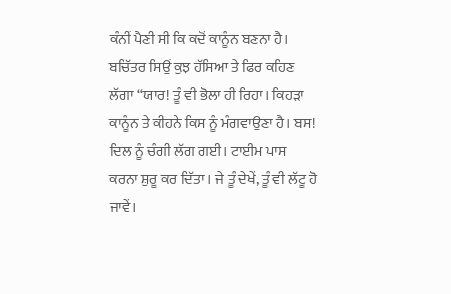ਕੰਨੀਂ ਪੈਣੀ ਸੀ ਕਿ ਕਦੋਂ ਕਾਨੂੰਨ ਬਣਨਾ ਹੈ।
ਬਚਿੱਤਰ ਸਿਉਂ ਕੁਝ ਹੱਸਿਆ ਤੇ ਫਿਰ ਕਹਿਣ ਲੱਗਾ “ਯਾਰ! ਤੂੰ ਵੀ ਭੋਲਾ ਹੀ ਰਿਹਾ। ਕਿਹੜਾ ਕਾਨੂੰਨ ਤੇ ਕੀਹਨੇ ਕਿਸ ਨੂੰ ਮੰਗਵਾਉਣਾ ਹੈ। ਬਸ! ਦਿਲ ਨੂੰ ਚੰਗੀ ਲੱਗ ਗਈ। ਟਾਈਮ ਪਾਸ ਕਰਨਾ ਸ਼ੁਰੂ ਕਰ ਦਿੱਤਾ। ਜੇ ਤੂੰ ਦੇਖੇਂ, ਤੂੰ ਵੀ ਲੱਟੂ ਹੋ ਜਾਵੇਂ।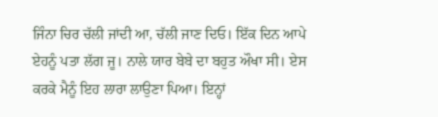ਜਿੰਨਾ ਚਿਰ ਚੱਲੀ ਜਾਂਦੀ ਆ, ਚੱਲੀ ਜਾਣ ਦਿਓ। ਇੱਕ ਦਿਨ ਆਪੇ ਏਹਨੂੰ ਪਤਾ ਲੱਗ ਜੂ। ਨਾਲੇ ਯਾਰ ਬੇਬੇ ਦਾ ਬਹੁਤ ਔਖਾ ਸੀ। ਏਸ ਕਰਕੇ ਮੈਨੂੰ ਇਹ ਲਾਰਾ ਲਾਉਣਾ ਪਿਆ। ਇਨ੍ਹਾਂ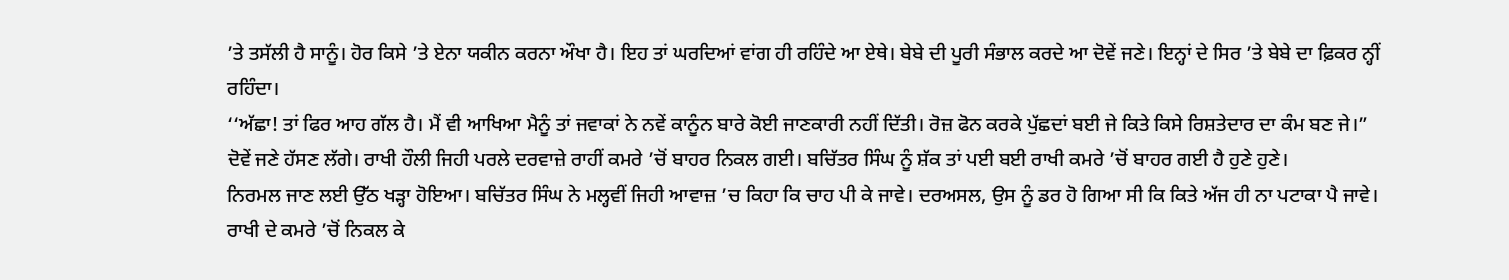’ਤੇ ਤਸੱਲੀ ਹੈ ਸਾਨੂੰ। ਹੋਰ ਕਿਸੇ ’ਤੇ ਏਨਾ ਯਕੀਨ ਕਰਨਾ ਔਖਾ ਹੈ। ਇਹ ਤਾਂ ਘਰਦਿਆਂ ਵਾਂਗ ਹੀ ਰਹਿੰਦੇ ਆ ਏਥੇ। ਬੇਬੇ ਦੀ ਪੂਰੀ ਸੰਭਾਲ ਕਰਦੇ ਆ ਦੋਵੇਂ ਜਣੇ। ਇਨ੍ਹਾਂ ਦੇ ਸਿਰ ’ਤੇ ਬੇਬੇ ਦਾ ਫ਼ਿਕਰ ਨ੍ਹੀਂ ਰਹਿੰਦਾ।
‘‘ਅੱਛਾ! ਤਾਂ ਫਿਰ ਆਹ ਗੱਲ ਹੈ। ਮੈਂ ਵੀ ਆਖਿਆ ਮੈਨੂੰ ਤਾਂ ਜਵਾਕਾਂ ਨੇ ਨਵੇਂ ਕਾਨੂੰਨ ਬਾਰੇ ਕੋਈ ਜਾਣਕਾਰੀ ਨਹੀਂ ਦਿੱਤੀ। ਰੋਜ਼ ਫੋਨ ਕਰਕੇ ਪੁੱਛਦਾਂ ਬਈ ਜੇ ਕਿਤੇ ਕਿਸੇ ਰਿਸ਼ਤੇਦਾਰ ਦਾ ਕੰਮ ਬਣ ਜੇ।”
ਦੋਵੇਂ ਜਣੇ ਹੱਸਣ ਲੱਗੇ। ਰਾਖੀ ਹੌਲੀ ਜਿਹੀ ਪਰਲੇ ਦਰਵਾਜ਼ੇ ਰਾਹੀਂ ਕਮਰੇ ’ਚੋਂ ਬਾਹਰ ਨਿਕਲ ਗਈ। ਬਚਿੱਤਰ ਸਿੰਘ ਨੂੰ ਸ਼ੱਕ ਤਾਂ ਪਈ ਬਈ ਰਾਖੀ ਕਮਰੇ ’ਚੋਂ ਬਾਹਰ ਗਈ ਹੈ ਹੁਣੇ ਹੁਣੇ।
ਨਿਰਮਲ ਜਾਣ ਲਈ ਉੱਠ ਖੜ੍ਹਾ ਹੋਇਆ। ਬਚਿੱਤਰ ਸਿੰਘ ਨੇ ਮਲ੍ਹਵੀਂ ਜਿਹੀ ਆਵਾਜ਼ ’ਚ ਕਿਹਾ ਕਿ ਚਾਹ ਪੀ ਕੇ ਜਾਵੇ। ਦਰਅਸਲ, ਉਸ ਨੂੰ ਡਰ ਹੋ ਗਿਆ ਸੀ ਕਿ ਕਿਤੇ ਅੱਜ ਹੀ ਨਾ ਪਟਾਕਾ ਪੈ ਜਾਵੇ। ਰਾਖੀ ਦੇ ਕਮਰੇ ’ਚੋਂ ਨਿਕਲ ਕੇ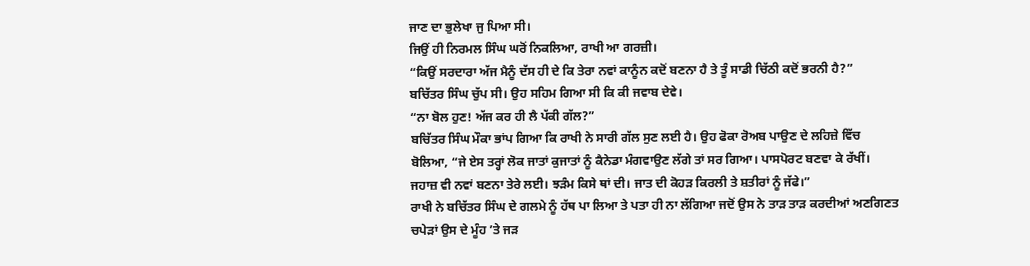ਜਾਣ ਦਾ ਭੁਲੇਖਾ ਜੁ ਪਿਆ ਸੀ।
ਜਿਉਂ ਹੀ ਨਿਰਮਲ ਸਿੰਘ ਘਰੋਂ ਨਿਕਲਿਆ, ਰਾਖੀ ਆ ਗਰਜ਼ੀ।
“ਕਿਉਂ ਸਰਦਾਰਾ ਅੱਜ ਮੈਨੂੰ ਦੱਸ ਹੀ ਦੇ ਕਿ ਤੇਰਾ ਨਵਾਂ ਕਾਨੂੰਨ ਕਦੋਂ ਬਣਨਾ ਹੈ ਤੇ ਤੂੰ ਸਾਡੀ ਚਿੱਠੀ ਕਦੋਂ ਭਰਨੀ ਹੈ?”
ਬਚਿੱਤਰ ਸਿੰਘ ਚੁੱਪ ਸੀ। ਉਹ ਸਹਿਮ ਗਿਆ ਸੀ ਕਿ ਕੀ ਜਵਾਬ ਦੇਵੇ।
“ਨਾ ਬੋਲ ਹੁਣ! ਅੱਜ ਕਰ ਹੀ ਲੈ ਪੱਕੀ ਗੱਲ?”
ਬਚਿੱਤਰ ਸਿੰਘ ਮੌਕਾ ਭਾਂਪ ਗਿਆ ਕਿ ਰਾਖੀ ਨੇ ਸਾਰੀ ਗੱਲ ਸੁਣ ਲਈ ਹੈ। ਉਹ ਫੋਕਾ ਰੋਅਬ ਪਾਉਣ ਦੇ ਲਹਿਜ਼ੇ ਵਿੱਚ ਬੋਲਿਆ, “ਜੇ ਏਸ ਤਰ੍ਹਾਂ ਲੋਕ ਜਾਤਾਂ ਕੁਜਾਤਾਂ ਨੂੰ ਕੈਨੇਡਾ ਮੰਗਵਾਉਣ ਲੱਗੇ ਤਾਂ ਸਰ ਗਿਆ। ਪਾਸਪੋਰਟ ਬਣਵਾ ਕੇ ਰੱਖੀਂ। ਜਹਾਜ਼ ਵੀ ਨਵਾਂ ਬਣਨਾ ਤੇਰੇ ਲਈ। ਝੜੰਮ ਕਿਸੇ ਥਾਂ ਦੀ। ਜਾਤ ਦੀ ਕੋਹੜ ਕਿਰਲੀ ਤੇ ਸ਼ਤੀਰਾਂ ਨੂੰ ਜੱਫੇ।”
ਰਾਖੀ ਨੇ ਬਚਿੱਤਰ ਸਿੰਘ ਦੇ ਗਲਮੇ ਨੂੰ ਹੱਥ ਪਾ ਲਿਆ ਤੇ ਪਤਾ ਹੀ ਨਾ ਲੱਗਿਆ ਜਦੋਂ ਉਸ ਨੇ ਤਾੜ ਤਾੜ ਕਰਦੀਆਂ ਅਣਗਿਣਤ ਚਪੇੜਾਂ ਉਸ ਦੇ ਮੂੰਹ ’ਤੇ ਜੜ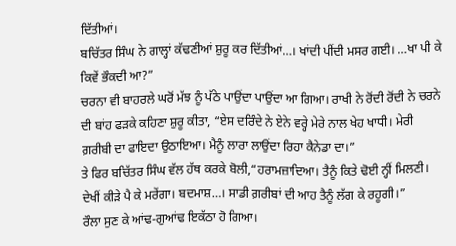ਦਿੱਤੀਆਂ।
ਬਚਿੱਤਰ ਸਿੰਘ ਨੇ ਗਾਲ੍ਹਾਂ ਕੱਢਣੀਆਂ ਸ਼ੁਰੂ ਕਰ ਦਿੱਤੀਆਂ…। ਖਾਂਦੀ ਪੀਂਦੀ ਮਸਰ ਗਈ। …ਖਾ ਪੀ ਕੇ ਕਿਵੇਂ ਭੌਕਦੀ ਆ?”
ਚਰਨਾ ਵੀ ਬਾਹਰਲੇ ਘਰੋਂ ਮੱਝ ਨੂੰ ਪੱਠੇ ਪਾਉਂਦਾ ਪਾਉਂਦਾ ਆ ਗਿਆ। ਰਾਖੀ ਨੇ ਰੋਂਦੀ ਰੋਂਦੀ ਨੇ ਚਰਨੇ ਦੀ ਬਾਂਹ ਫੜਕੇ ਕਹਿਣਾ ਸ਼ੁਰੂ ਕੀਤਾ, “ਏਸ ਦਰਿੰਦੇ ਨੇ ਏਨੇ ਵਰ੍ਹੇ ਮੇਰੇ ਨਾਲ ਖੇਹ ਖਾਧੀ। ਮੇਰੀ ਗ਼ਰੀਬੀ ਦਾ ਫਾਇਦਾ ਉਠਾਇਆ। ਮੈਨੂੰ ਲਾਰਾ ਲਾਉਂਦਾ ਰਿਹਾ ਕੈਨੇਡਾ ਦਾ।”
ਤੇ ਫਿਰ ਬਚਿੱਤਰ ਸਿੰਘ ਵੱਲ ਹੱਥ ਕਰਕੇ ਬੋਲੀ,“ਹਰਾਮਜ਼ਾਦਿਆ। ਤੈਨੂੰ ਕਿਤੇ ਢੋਈ ਨ੍ਹੀਂ ਮਿਲਣੀ। ਦੇਖੀਂ ਕੀੜੇ ਪੈ ਕੇ ਮਰੇਂਗਾ। ਬਦਮਾਸ਼…। ਸਾਡੀ ਗ਼ਰੀਬਾਂ ਦੀ ਆਹ ਤੈਨੂੰ ਲੱਗ ਕੇ ਰਹੂਗੀ।”
ਰੌਲਾ ਸੁਣ ਕੇ ਆਂਢ-ਗੁਆਂਢ ਇਕੱਠਾ ਹੋ ਗਿਆ।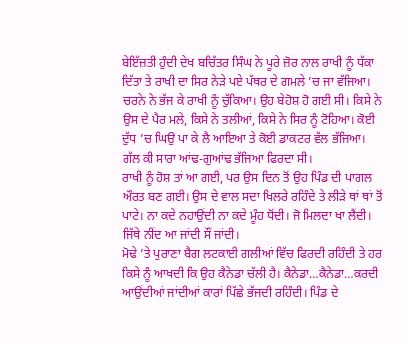ਬੇਇੱਜ਼ਤੀ ਹੁੰਦੀ ਦੇਖ ਬਚਿੱਤਰ ਸਿੰਘ ਨੇ ਪੂਰੇ ਜ਼ੋਰ ਨਾਲ ਰਾਖੀ ਨੂੰ ਧੱਕਾ ਦਿੱਤਾ ਤੇ ਰਾਖੀ ਦਾ ਸਿਰ ਨੇੜੇ ਪਏ ਪੱਥਰ ਦੇ ਗਮਲੇ ’ਚ ਜਾ ਵੱਜਿਆ। ਚਰਨੇ ਨੇ ਭੱਜ ਕੇ ਰਾਖੀ ਨੂੰ ਚੁੱਕਿਆ। ਉਹ ਬੇਹੋਸ਼ ਹੋ ਗਈ ਸੀ। ਕਿਸੇ ਨੇ ਉਸ ਦੇ ਪੈਰ ਮਲੇ, ਕਿਸੇ ਨੇ ਤਲੀਆਂ, ਕਿਸੇ ਨੇ ਸਿਰ ਨੂੰ ਟੋਹਿਆ। ਕੋਈ ਦੁੱਧ ’ਚ ਘਿਉ ਪਾ ਕੇ ਲੈ ਆਇਆ ਤੇ ਕੋਈ ਡਾਕਟਰ ਵੱਲ ਭੱਜਿਆ। ਗੱਲ ਕੀ ਸਾਰਾ ਆਂਢ-ਗੁਆਂਢ ਭੱਜਿਆ ਫਿਰਦਾ ਸੀ।
ਰਾਖੀ ਨੂੰ ਹੋਸ਼ ਤਾਂ ਆ ਗਈ, ਪਰ ਉਸ ਦਿਨ ਤੋਂ ਉਹ ਪਿੰਡ ਦੀ ਪਾਗਲ ਔਰਤ ਬਣ ਗਈ। ਉਸ ਦੇ ਵਾਲ ਸਦਾ ਖਿਲਰੇ ਰਹਿੰਦੇ ਤੇ ਲੀੜੇ ਥਾਂ ਥਾਂ ਤੋਂ ਪਾਟੇ। ਨਾ ਕਦੇ ਨਹਾਉਂਦੀ ਨਾ ਕਦੇ ਮੂੰਹ ਧੋਂਦੀ। ਜੋ ਮਿਲਦਾ ਖਾ ਲੈਂਦੀ। ਜਿੱਥੇ ਨੀਂਦ ਆ ਜਾਂਦੀ ਸੌਂ ਜਾਂਦੀ।
ਮੋਢੇ ’ਤੇ ਪੁਰਾਣਾ ਬੈਗ ਲਟਕਾਈ ਗਲੀਆਂ ਵਿੱਚ ਫਿਰਦੀ ਰਹਿੰਦੀ ਤੇ ਹਰ ਕਿਸੇ ਨੂੰ ਆਖਦੀ ਕਿ ਉਹ ਕੈਨੇਡਾ ਚੱਲੀ ਹੈ। ਕੈਨੇਡਾ…ਕੈਨੇਡਾ…ਕਰਦੀ ਆਉਂਦੀਆਂ ਜਾਂਦੀਆਂ ਕਾਰਾਂ ਪਿੱਛੇ ਭੱਜਦੀ ਰਹਿੰਦੀ। ਪਿੰਡ ਦੇ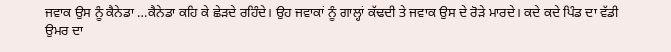ਜਵਾਕ ਉਸ ਨੂੰ ਕੈਨੇਡਾ …ਕੈਨੇਡਾ ਕਹਿ ਕੇ ਛੇੜਦੇ ਰਹਿੰਦੇ। ਉਹ ਜਵਾਕਾਂ ਨੂੰ ਗਾਲ੍ਹਾਂ ਕੱਢਦੀ ਤੇ ਜਵਾਕ ਉਸ ਦੇ ਰੋੜੇ ਮਾਰਦੇ। ਕਦੇ ਕਦੇ ਪਿੰਡ ਦਾ ਵੱਡੀ ਉਮਰ ਦਾ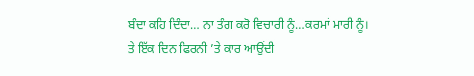ਬੰਦਾ ਕਹਿ ਦਿੰਦਾ… ਨਾ ਤੰਗ ਕਰੋ ਵਿਚਾਰੀ ਨੂੰ…ਕਰਮਾਂ ਮਾਰੀ ਨੂੰ।
ਤੇ ਇੱਕ ਦਿਨ ਫਿਰਨੀ ’ਤੇ ਕਾਰ ਆਉਂਦੀ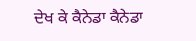ਦੇਖ ਕੇ ਕੈਨੇਡਾ ਕੈਨੇਡਾ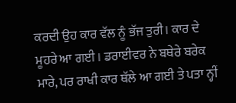ਕਰਦੀ ਉਹ ਕਾਰ ਵੱਲ ਨੂੰ ਭੱਜ ਤੁਰੀ। ਕਾਰ ਦੇ ਮੂਹਰੇ ਆ ਗਈ। ਡਰਾਈਵਰ ਨੇ ਬਥੇਰੇ ਬਰੇਕ ਮਾਰੇ, ਪਰ ਰਾਖੀ ਕਾਰ ਥੱਲੇ ਆ ਗਈ ਤੇ ਪਤਾ ਨ੍ਹੀਂ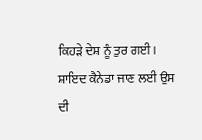ਕਿਹੜੇ ਦੇਸ਼ ਨੂੰ ਤੁਰ ਗਈ।
ਸ਼ਾਇਦ ਕੈਨੇਡਾ ਜਾਣ ਲਈ ਉਸ ਦੀ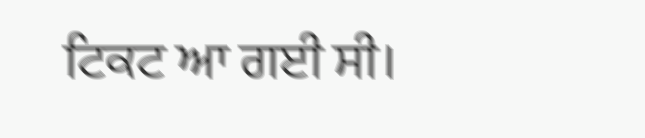ਟਿਕਟ ਆ ਗਈ ਸੀ।